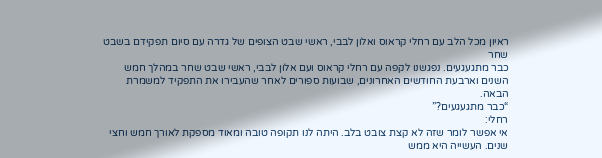ראיון מכל הלב עם רחלי קראוס ואלון לבבי, ראשי שבט הצופים של גדרה עם סיום תפקידם בשבט שחר
כבר מתגעגעים. נפגשנו לקפה עם רחלי קראוס ועם אלון לבבי, ראשי שבט שחר במהלך חמש השנים וארבעת החודשים האחרונים, שבועות ספורים לאחר שהעבירו את התפקיד למשמרת הבאה.
“כבר מתגעגעים?”
רחלי:
אי אפשר לומר שזה לא קצת צובט בלב. היתה לנו תקופה טובה ומאוד מספקת לאורך חמש וחצי שנים. העשייה היא ממש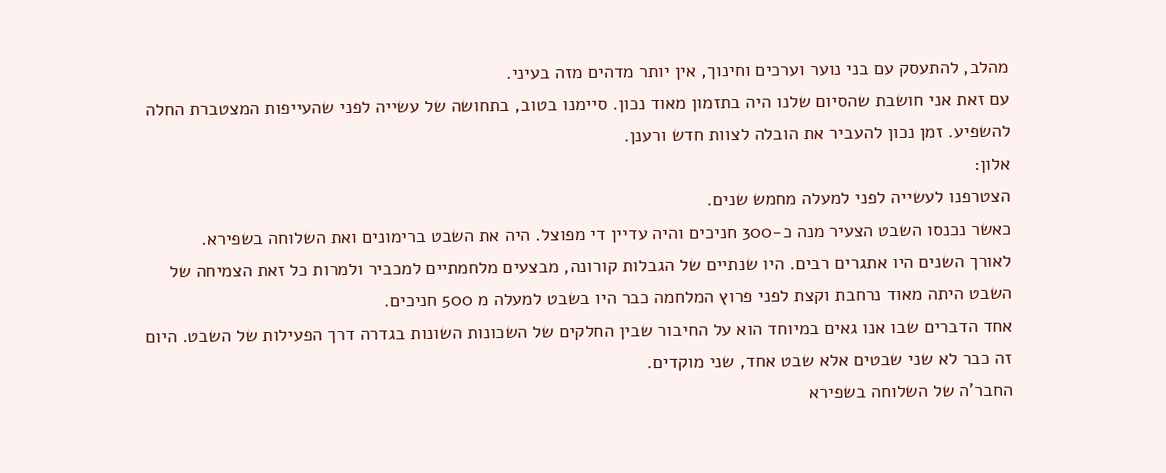מהלב, להתעסק עם בני נוער וערכים וחינוך, אין יותר מדהים מזה בעיני.
עם זאת אני חושבת שהסיום שלנו היה בתזמון מאוד נכון. סיימנו בטוב, בתחושה של עשייה לפני שהעייפות המצטברת החלה להשפיע. זמן נכון להעביר את הובלה לצוות חדש ורענן.
אלון:
הצטרפנו לעשייה לפני למעלה מחמש שנים.
כאשר נכנסו השבט הצעיר מנה כ-300 חניכים והיה עדיין די מפוצל. היה את השבט ברימונים ואת השלוחה בשפירא.
לאורך השנים היו אתגרים רבים. היו שנתיים של הגבלות קורונה, מבצעים מלחמתיים למכביר ולמרות כל זאת הצמיחה של השבט היתה מאוד נרחבת וקצת לפני פרוץ המלחמה כבר היו בשבט למעלה מ 500 חניכים.
אחד הדברים שבו אנו גאים במיוחד הוא על החיבור שבין החלקים של השכונות השונות בגדרה דרך הפעילות של השבט. היום זה כבר לא שני שבטים אלא שבט אחד, שני מוקדים.
החבר’ה של השלוחה בשפירא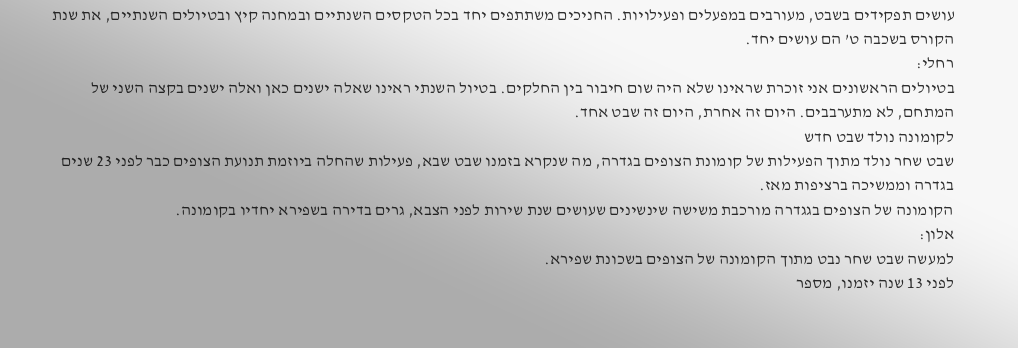עושים תפקידים בשבט, מעורבים במפעלים ופעילויות. החניכים משתתפים יחד בכל הטקסים השנתיים ובמחנה קיץ ובטיולים השנתיים, את שנת הקורס בשכבה ט’ הם עושים יחד.
רחלי:
בטיולים הראשונים אני זוכרת שראינו שלא היה שום חיבור בין החלקים. בטיול השנתי ראינו שאלה ישנים כאן ואלה ישנים בקצה השני של המתחם, לא מתערבבים. היום זה אחרת, היום זה שבט אחד.
לקומונה נולד שבט חדש
שבט שחר נולד מתוך הפעילות של קומונת הצופים בגדרה, מה שנקרא בזמנו שבט שבא, פעילות שהחלה ביוזמת תנועת הצופים כבר לפני 23 שנים בגדרה וממשיכה ברציפות מאז.
הקומונה של הצופים בגגדרה מורכבת משישה שינשינים שעושים שנת שירות לפני הצבא, גרים בדירה בשפירא יחדיו בקומונה.
אלון:
למעשה שבט שחר נבט מתוך הקומונה של הצופים בשכונת שפירא.
לפני 13 שנה יזמנו, מספר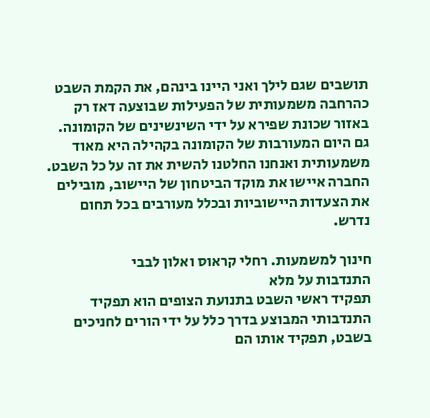תושבים שגם לילך ואני היינו בינהם, את הקמת השבט כהרחבה משמעותית של הפעילות שבוצעה דאז רק באזור שכונת שפירא על ידי השינשינים של הקומונה.
גם היום המעורבות של הקומונה בקהילה היא מאוד משמעותית ואנחנו החלטנו להשית את זה על כל השבט. החברה איישו את מוקד הביטחון של היישוב, מובילים את הצעדות היישוביות ובכלל מעורבים בכל תחום נדרש.

חינוך למשמעות. רחלי קראוס ואלון לבבי
התנדבות על מלא
תפקיד ראשי השבט בתנועת הצופים הוא תפקיד התנדבותי המבוצע בדרך כלל על ידי הורים לחניכים בשבט, תפקיד אותו הם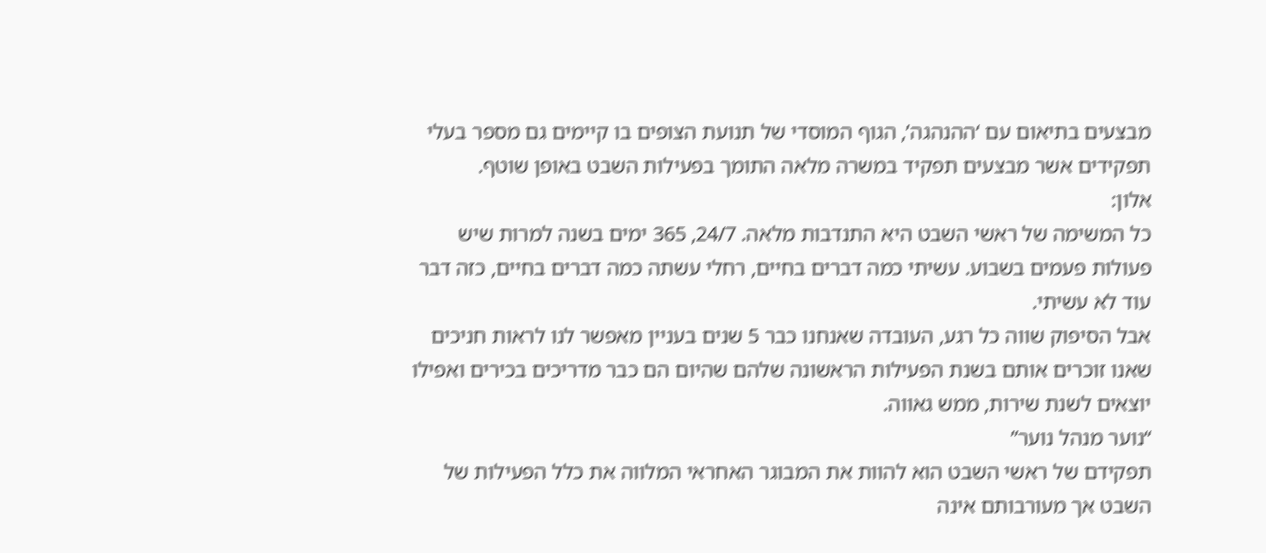מבצעים בתיאום עם ‘ההנהגה’, הגוף המוסדי של תנועת הצופים בו קיימים גם מספר בעלי תפקידים אשר מבצעים תפקיד במשרה מלאה התומך בפעילות השבט באופן שוטף.
אלון:
כל המשימה של ראשי השבט היא התנדבות מלאה. 24/7, 365 ימים בשנה למרות שיש פעולות פעמים בשבוע. עשיתי כמה דברים בחיים, רחלי עשתה כמה דברים בחיים, כזה דבר עוד לא עשיתי.
אבל הסיפוק שווה כל רגע, העובדה שאנחנו כבר 5 שנים בעניין מאפשר לנו לראות חניכים שאנו זוכרים אותם בשנת הפעילות הראשונה שלהם שהיום הם כבר מדריכים בכירים ואפילו יוצאים לשנת שירות, ממש גאווה.
“נוער מנהל נוער”
תפקידם של ראשי השבט הוא להוות את המבוגר האחראי המלווה את כלל הפעילות של השבט אך מעורבותם אינה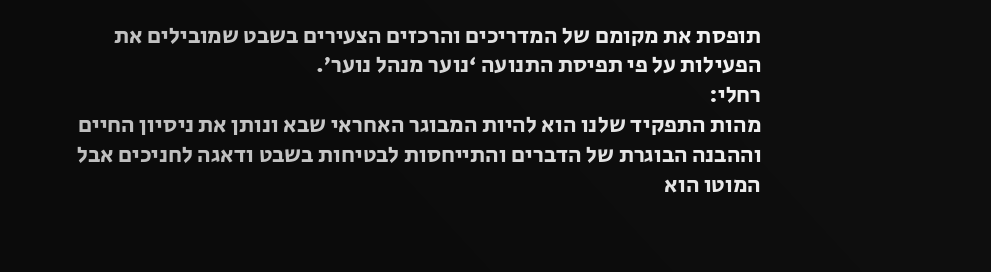תופסת את מקומם של המדריכים והרכזים הצעירים בשבט שמובילים את הפעילות על פי תפיסת התנועה ‘נוער מנהל נוער’.
רחלי:
מהות התפקיד שלנו הוא להיות המבוגר האחראי שבא ונותן את ניסיון החיים וההבנה הבוגרת של הדברים והתייחסות לבטיחות בשבט ודאגה לחניכים אבל המוטו הוא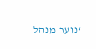‘נוער מנהל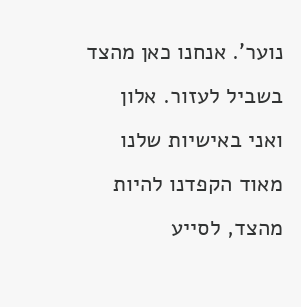נוער’. אנחנו כאן מהצד בשביל לעזור. אלון ואני באישיות שלנו מאוד הקפדנו להיות מהצד, לסייע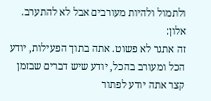ולתמול ולהיות מעורבים אבל לא להתערב.
אלון:
זה אתגר לא פשוט. אתה בתוך הפעילות, יודע הכל ומעורב בהכל, יודע שיש דברים שבזמן קצר אתה יודע לפתור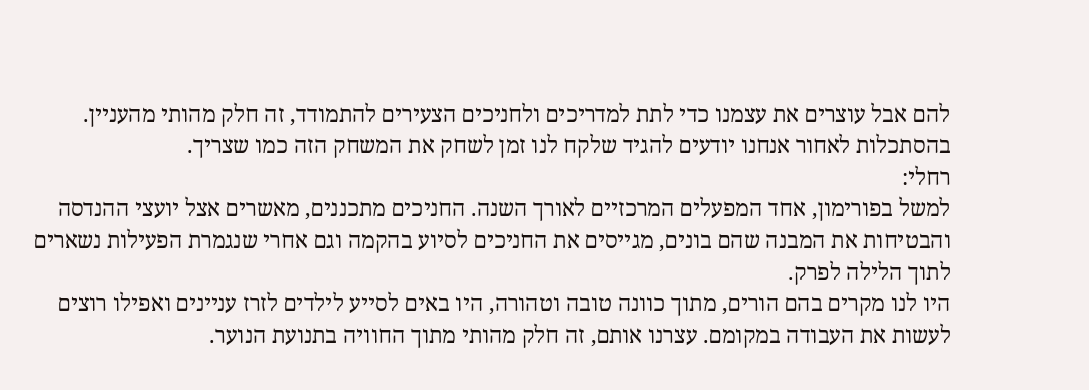להם אבל עוצרים את עצמנו כדי לתת למדריכים ולחניכים הצעירים להתמודד, זה חלק מהותי מהעניין. בהסתכלות לאחור אנחנו יודעים להגיד שלקח לנו זמן לשחק את המשחק הזה כמו שצריך.
רחלי:
למשל בפורימון, אחד המפעלים המרכזיים לאורך השנה. החניכים מתכננים, מאשרים אצל יועצי ההנדסה והבטיחות את המבנה שהם בונים, מגייסים את החניכים לסיוע בהקמה וגם אחרי שנגמרת הפעילות נשארים לתוך הלילה לפרק.
היו לנו מקרים בהם הורים, מתוך כוונה טובה וטהורה, היו באים לסייע לילדים לזרז עניינים ואפילו רוצים לעשות את העבודה במקומם. עצרנו אותם, זה חלק מהותי מתוך החוויה בתנועת הנוער.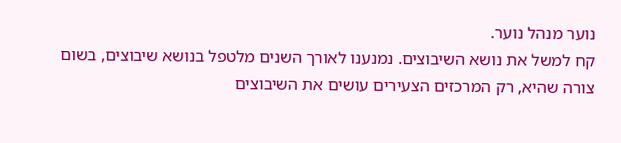נוער מנהל נוער.
קח למשל את נושא השיבוצים. נמנענו לאורך השנים מלטפל בנושא שיבוצים, בשום צורה שהיא, רק המרכזים הצעירים עושים את השיבוצים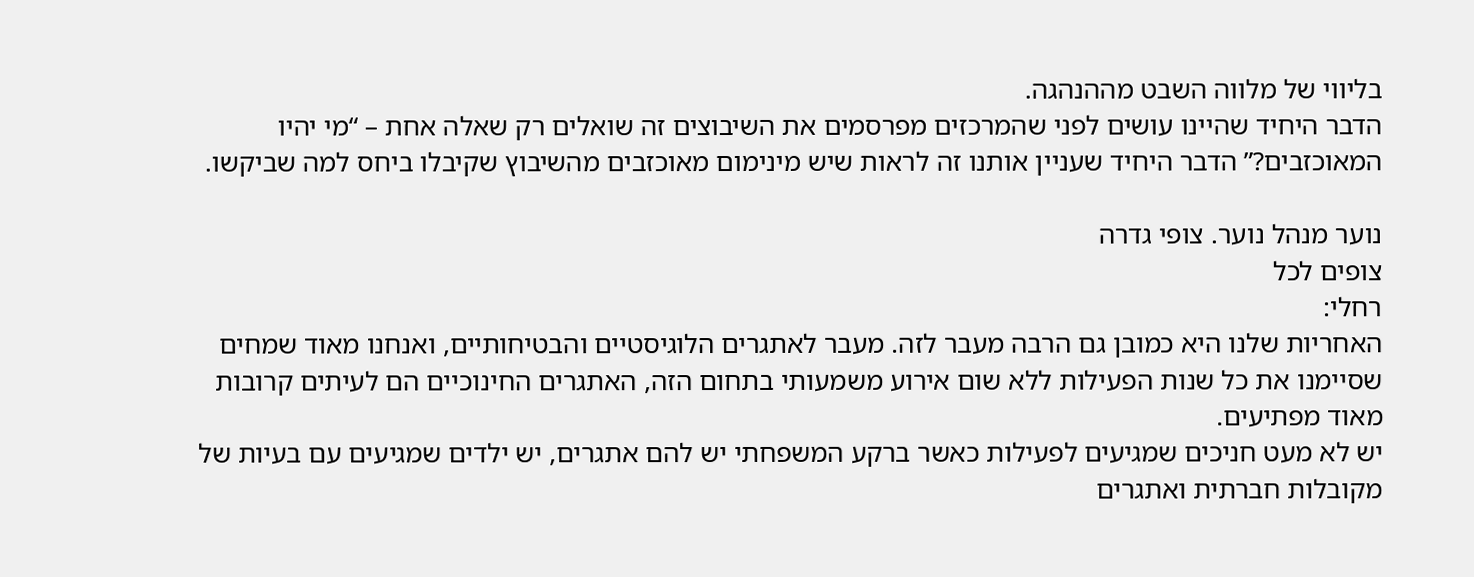בליווי של מלווה השבט מההנהגה.
הדבר היחיד שהיינו עושים לפני שהמרכזים מפרסמים את השיבוצים זה שואלים רק שאלה אחת – “מי יהיו המאוכזבים?” הדבר היחיד שעניין אותנו זה לראות שיש מינימום מאוכזבים מהשיבוץ שקיבלו ביחס למה שביקשו.

נוער מנהל נוער. צופי גדרה
צופים לכל
רחלי:
האחריות שלנו היא כמובן גם הרבה מעבר לזה. מעבר לאתגרים הלוגיסטיים והבטיחותיים, ואנחנו מאוד שמחים שסיימנו את כל שנות הפעילות ללא שום אירוע משמעותי בתחום הזה, האתגרים החינוכיים הם לעיתים קרובות מאוד מפתיעים.
יש לא מעט חניכים שמגיעים לפעילות כאשר ברקע המשפחתי יש להם אתגרים, יש ילדים שמגיעים עם בעיות של מקובלות חברתית ואתגרים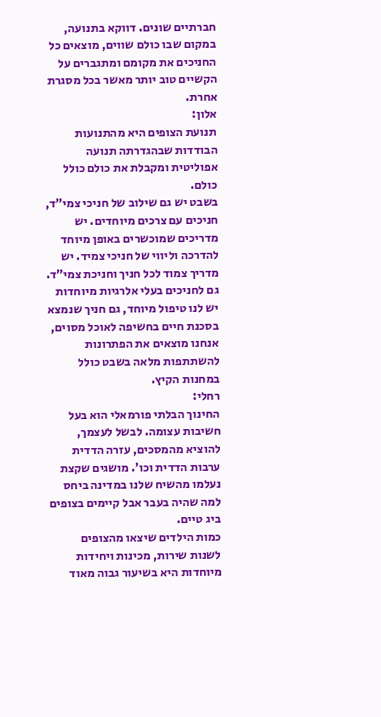חברתיים שונים. דווקא בתנועה, במקום שבו כולם שווים, מוצאים כל החניכים את מקומם ומתגברים על הקשיים טוב יותר מאשר בכל מסגרת אחרת.
אלון:
תנועת הצופים היא מהתנועות הבודדות שבהגדרתה תנועה אפוליטית ומקבלת את כולם כולל כולם.
בשבט יש גם שילוב של חניכי צמי”ד, חניכים עם צרכים מיוחדים. יש מדריכים שמוכשרים באופן מיוחד להדרכה וליווי של חניכי צמיד. יש מדריך צמוד לכל חניך וחניכת צמי”ד.
גם לחניכים בעלי אלרגיות מיוחדות יש לנו טיפול מיוחד, גם חניך שנמצא בסכנת חיים בחשיפה לאוכל מסוים, אנחנו מוצאים את הפתרונות להשתתפות מלאה בשבט כולל במחנות הקיץ.
רחלי:
החינוך הבלתי פורמאלי הוא בעל חשיבות עצומה. לבשל לעצמך, להוציא מהמסכים, עזרה הדדית ערבות הדדית וכו’. מושגים שקצת נעלמו מהשיח שלנו במדינה ביחס למה שהיה בעבר אבל קיימים בצופים ביג טיים.
כמות הילדים שיצאו מהצופים לשנות שירות, מכינות ויחידות מיוחדות היא בשיעור גבוה מאוד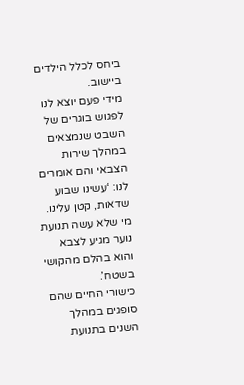ביחס לכלל הילדים ביישוב.
מידי פעם יוצא לנו לפגוש בוגרים של השבט שנמצאים במהלך שירות הצבאי והם אומרים לנו: ‘עשינו שבוע שדאות, קטן עלינו. מי שלא עשה תנועת נוער מגיע לצבא והוא בהלם מהקושי בשטח’.
כישורי החיים שהם סופגים במהלך השנים בתנועת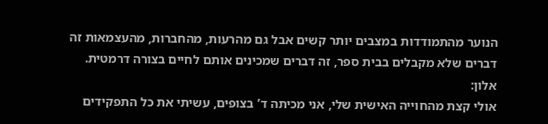הנוער מהתמודדות במצבים יותר קשים אבל גם מהרעות, מהחברות, מהעצמאות זה דברים שלא מקבלים בבית ספר, זה דברים שמכינים אותם לחיים בצורה דרמטית.
אלון:
אולי קצת מהחוייה האישית שלי, אני מכיתה ד’ בצופים, עשיתי את כל התפקידים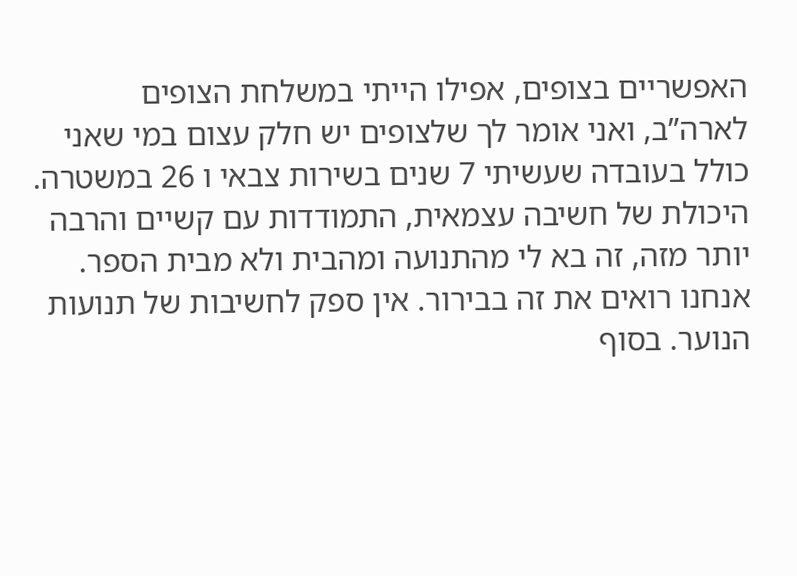האפשריים בצופים, אפילו הייתי במשלחת הצופים לארה”ב, ואני אומר לך שלצופים יש חלק עצום במי שאני כולל בעובדה שעשיתי 7 שנים בשירות צבאי ו 26 במשטרה. היכולת של חשיבה עצמאית, התמודדות עם קשיים והרבה יותר מזה, זה בא לי מהתנועה ומהבית ולא מבית הספר.
אנחנו רואים את זה בבירור. אין ספק לחשיבות של תנועות הנוער. בסוף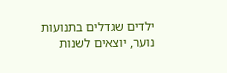ילדים שגדלים בתנועות נוער, יוצאים לשנות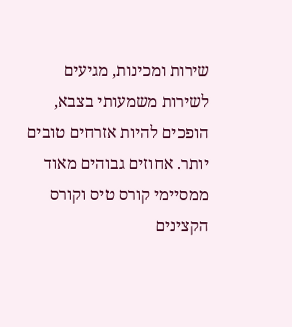שירות ומכינות, מגיעים לשירות משמעותי בצבא, הופכים להיות אזרחים טובים יותר. אחוזים גבוהים מאוד ממסיימי קורס טיס וקורס הקצינים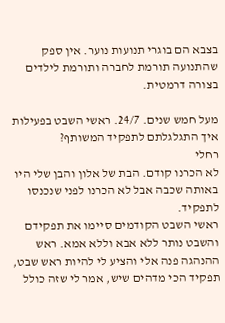בצבא הם בוגרי תנועות נוער. אין ספק שהתנועה תורמת לחברה ותורמת לילדים בצורה דרמטית.

מעל חמש שנים. 24/7. ראשי השבט בפעילות
איך התגלגלתם לתפקיד המשותף?
רחלי
לא הכרנו קודם. הבת של אלון והבן שלי היו באותה שכבה אבל לא הכרנו לפני שנכנסו לתפקיד.
ראשי השבט הקודמים סיימו את תפקידם והשבט נותר ללא אבא וללא אמא. ראש ההנהגה פנה אלי והציע לי להיות ראש שבט, תפקיד הכי מדהים שיש, אמר לי שזה כולל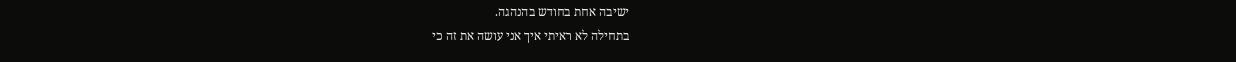ישיבה אחת בחודש בהנהגה.
בתחילה לא ראיתי איך אני עושה את זה כי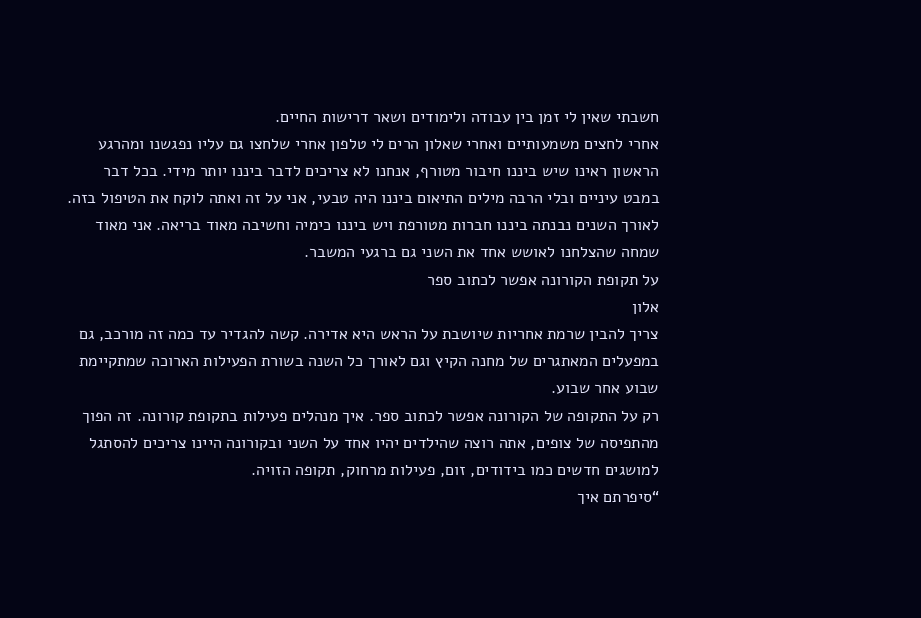חשבתי שאין לי זמן בין עבודה ולימודים ושאר דרישות החיים.
אחרי לחצים משמעותיים ואחרי שאלון הרים לי טלפון אחרי שלחצו גם עליו נפגשנו ומהרגע הראשון ראינו שיש ביננו חיבור מטורף, אנחנו לא צריכים לדבר ביננו יותר מידי. בכל דבר במבט עיניים ובלי הרבה מילים התיאום ביננו היה טבעי, אני על זה ואתה לוקח את הטיפול בזה.
לאורך השנים נבנתה ביננו חברות מטורפת ויש ביננו כימיה וחשיבה מאוד בריאה. אני מאוד שמחה שהצלחנו לאושש אחד את השני גם ברגעי המשבר.
על תקופת הקורונה אפשר לכתוב ספר
אלון
צריך להבין שרמת אחריות שיושבת על הראש היא אדירה. קשה להגדיר עד כמה זה מורכב, גם במפעלים המאתגרים של מחנה הקיץ וגם לאורך כל השנה בשורת הפעילות הארוכה שמתקיימת שבוע אחר שבוע.
רק על התקופה של הקורונה אפשר לכתוב ספר. איך מנהלים פעילות בתקופת קורונה. זה הפוך מהתפיסה של צופים, אתה רוצה שהילדים יהיו אחד על השני ובקורונה היינו צריכים להסתגל למושגים חדשים כמו בידודים, זום, פעילות מרחוק, תקופה הזויה.
“סיפרתם איך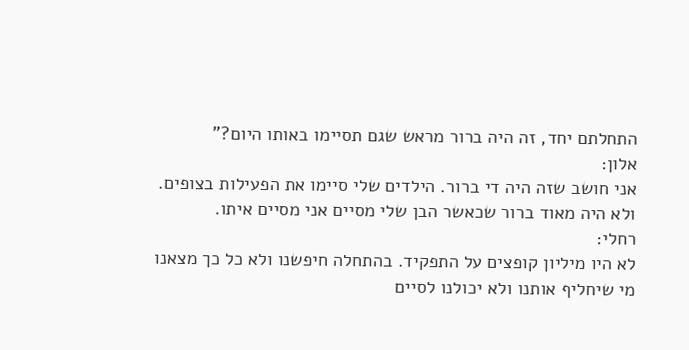התחלתם יחד, זה היה ברור מראש שגם תסיימו באותו היום?”
אלון:
אני חושב שזה היה די ברור. הילדים שלי סיימו את הפעילות בצופים. ולא היה מאוד ברור שכאשר הבן שלי מסיים אני מסיים איתו.
רחלי:
לא היו מיליון קופצים על התפקיד. בהתחלה חיפשנו ולא כל כך מצאנו מי שיחליף אותנו ולא יכולנו לסיים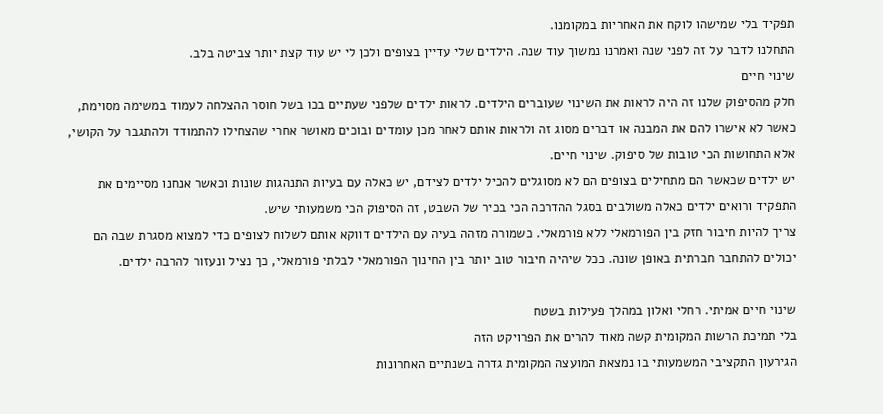תפקיד בלי שמישהו לוקח את האחריות במקומנו.
התחלנו לדבר על זה לפני שנה ואמרנו נמשוך עוד שנה. הילדים שלי עדיין בצופים ולכן לי יש עוד קצת יותר צביטה בלב.
שינוי חיים
חלק מהסיפוק שלנו זה היה לראות את השינוי שעוברים הילדים. לראות ילדים שלפני שעתיים בכו בשל חוסר ההצלחה לעמוד במשימה מסוימת, כאשר לא אישרו להם את המבנה או דברים מסוג זה ולראות אותם לאחר מכן עומדים ובוכים מאושר אחרי שהצחילו להתמודד ולהתגבר על הקושי, אלא התחושות הכי טובות של סיפוק. שינוי חיים.
יש ילדים שכאשר הם מתחילים בצופים הם לא מסוגלים להכיל ילדים לצידם, יש כאלה עם בעיות התנהגות שונות וכאשר אנחנו מסיימים את התפקיד ורואים ילדים כאלה משולבים בסגל ההדרכה הכי בכיר של השבט, זה הסיפוק הכי משמעותי שיש.
צריך להיות חיבור חזק בין הפורמאלי ללא פורמאלי. כשמורה מזהה בעיה עם הילדים דווקא אותם לשלוח לצופים כדי למצוא מסגרת שבה הם יכולים להתחבר חברתית באופן שונה. ככל שיהיה חיבור טוב יותר בין החינוך הפורמאלי לבלתי פורמאלי, כך נציל ונעזור להרבה ילדים.

שינוי חיים אמיתי. רחלי ואלון במהלך פעילות בשטח
בלי תמיכת הרשות המקומית קשה מאוד להרים את הפרויקט הזה
הגירעון התקציבי המשמעותי בו נמצאת המועצה המקומית גדרה בשנתיים האחרונות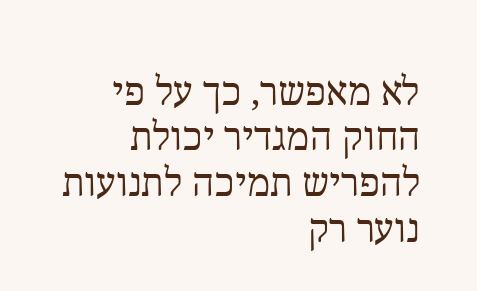לא מאפשר, כך על פי החוק המגדיר יכולת להפריש תמיכה לתנועות נוער רק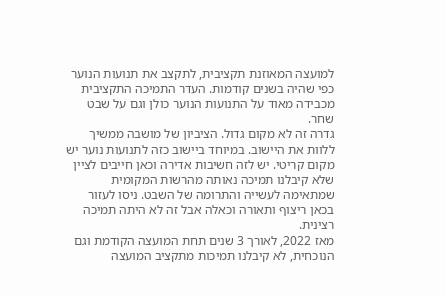למועצה המאוזנת תקציבית, לתקצב את תנועות הנוער כפי שהיה בשנים קודמות. העדר התמיכה התקציבית מכבידה מאוד על התנועות הנוער כולן וגם על שבט שחר.
גדרה זה לא מקום גדול. הציביון של מושבה ממשיך ללוות את היישוב. במיוחד ביישוב כזה לתנועות נוער יש מקום קריטי. יש לזה חשיבות אדירה וכאן חייבים לציין שלא קיבלנו תמיכה נאותה מהרשות המקומית שמתאימה לעשייה והתרומה של השבט. ניסו לעזור בכאן ריצוף ותאורה וכאלה אבל זה לא היתה תמיכה רצינית.
מאז 2022, לאורך 3 שנים תחת המועצה הקודמת וגם הנוכחית, לא קיבלנו תמיכות מתקציב המועצה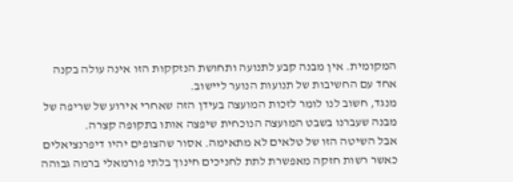המקומית. אין מבנה קבע לתנועה ותחושת הנזקקות הזו אינה עולה בקנה אחד עם החשיבות של תנועות הנוער ליישוב.
מנגד, חשוב לנו לומר לזכות המועצה בעידן הזה שאחרי אירוע של שריפה של מבנה שעברנו בשבט המועצה הנוכחית שיפצה אותו בתקופה קצרה.
אבל השיטה הזו של טלאים לא מתאימה. אסור שהצופים יהיו דיפרנציאלים כאשר רשות חזקה מאפשרת לתת לחניכים חינוך בלתי פורמאלי ברמה גבוהה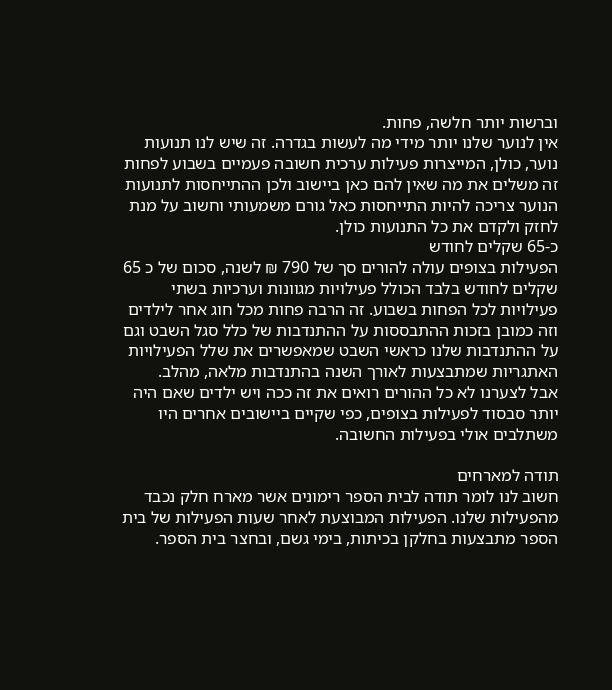וברשות יותר חלשה, פחות.
אין לנוער שלנו יותר מידי מה לעשות בגדרה. זה שיש לנו תנועות נוער, כולן, המייצרות פעילות ערכית חשובה פעמיים בשבוע לפחות זה משלים את מה שאין להם כאן ביישוב ולכן ההתייחסות לתנועות הנוער צריכה להיות התייחסות כאל גורם משמעותי וחשוב על מנת לחזק ולקדם את כל התנועות כולן.
כ-65 שקלים לחודש
הפעילות בצופים עולה להורים סך של 790 ₪ לשנה, סכום של כ 65 שקלים לחודש בלבד הכולל פעילויות מגוונות וערכיות בשתי פעילויות לכל הפחות בשבוע. זה הרבה פחות מכל חוג אחר לילדים וזה כמובן בזכות ההתבססות על ההתנדבות של כלל סגל השבט וגם על ההתנדבות שלנו כראשי השבט שמאפשרים את שלל הפעילויות האתגריות שמתבצעות לאורך השנה בהתנדבות מלאה, מהלב.
אבל לצערנו לא כל ההורים רואים את זה ככה ויש ילדים שאם היה יותר סבסוד לפעילות בצופים, כפי שקיים ביישובים אחרים היו משתלבים אולי בפעילות החשובה.

תודה למארחים
חשוב לנו לומר תודה לבית הספר רימונים אשר מארח חלק נכבד מהפעילות שלנו. הפעילות המבוצעת לאחר שעות הפעילות של בית הספר מתבצעות בחלקן בכיתות, בימי גשם, ובחצר בית הספר.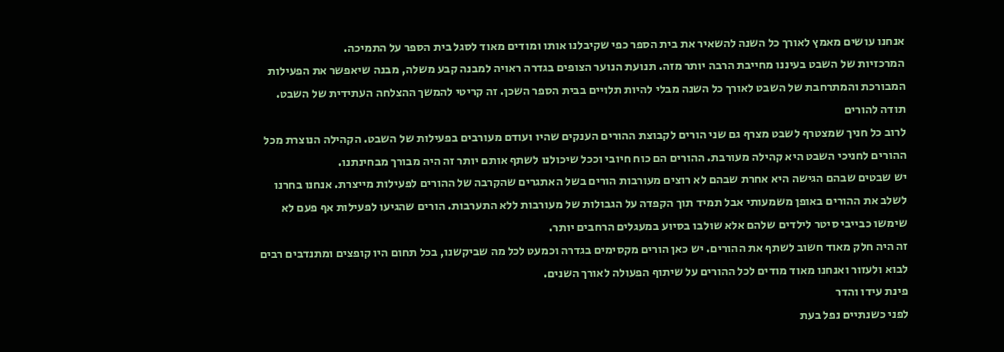אנחנו עושים מאמץ לאורך כל השנה להשאיר את בית הספר כפי שקיבלנו אותו ומודים מאוד לסגל בית הספר על התמיכה.
המרכזיות של השבט בעיננו מחייבת הרבה יותר מזה. תנועת הנוער הצופים בגדרה ראויה למבנה קבע משלה, מבנה שיאפשר את הפעילות המבורכת והמתרחבת של השבט לאורך כל השנה מבלי להיות תלויים בבית הספר השכן. זה קריטי להמשך ההצלחה העתידית של השבט.
תודה להורים
לרוב כל חניך שמצטרף לשבט מצרף גם שני הורים לקבוצת ההורים הענקים שהיו ועודם מעורבים בפעילות של השבט. הקהילה הנוצרת מכל ההורים לחניכי השבט היא קהילה מעורבת. ההורים הם כוח חיובי וככל שיכולנו לשתף אותם יותר זה היה מבורך מבחינתנו.
יש שבטים שבהם הגישה היא אחרת שבהם לא רוצים מעורבות הורים בשל האתגרים שהקרבה של ההורים לפעילות מייצרת. אנחנו בחרנו לשלב את ההורים באופן משמעותי אבל תמיד תוך הקפדה על הגבולות של מעורבות ללא התערבות. הורים שהגיעו לפעילות אף פעם לא שימשו כבייבי סיטר לילדים שלהם אלא שולבו בסיוע במעגלים הרחבים יותר.
זה היה חלק מאוד חשוב לשתף את ההורים. יש כאן הורים מקסימים בגדרה וכמעט לכל מה שביקשנו, בכל תחום היו קופצים ומתנדבים רבים לבוא ולעזור ואנחנו מאוד מודים לכל ההורים על שיתוף הפעולה לאורך השנים.
פינת עידו והדר
לפני כשנתיים נפל בעת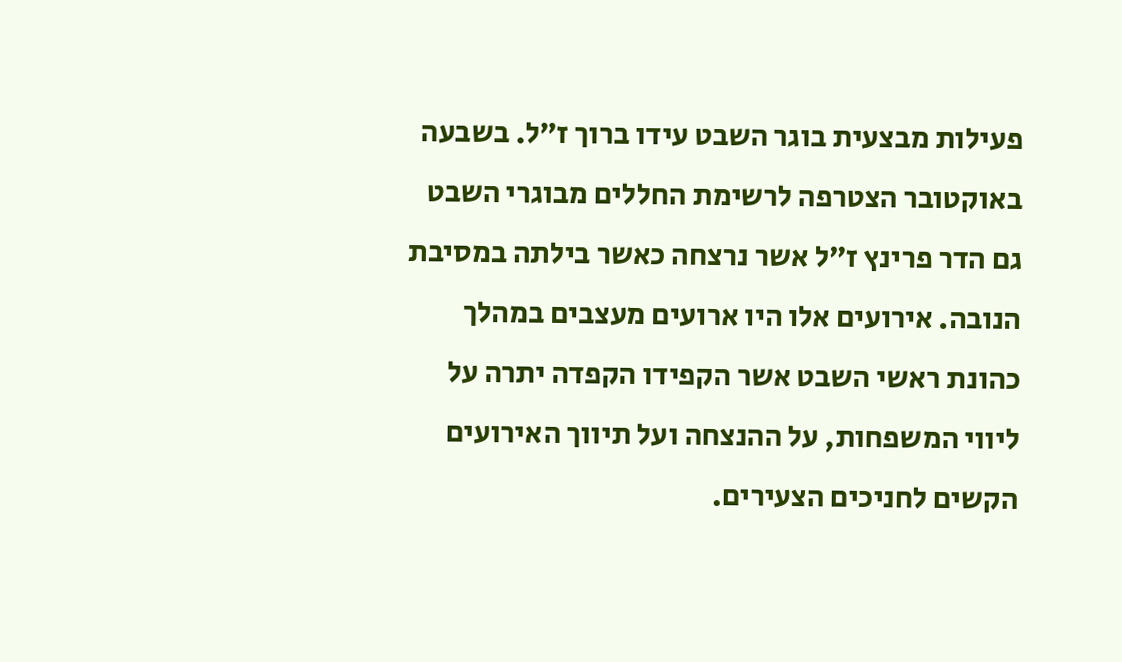פעילות מבצעית בוגר השבט עידו ברוך ז”ל. בשבעה באוקטובר הצטרפה לרשימת החללים מבוגרי השבט גם הדר פרינץ ז”ל אשר נרצחה כאשר בילתה במסיבת הנובה. אירועים אלו היו ארועים מעצבים במהלך כהונת ראשי השבט אשר הקפידו הקפדה יתרה על ליווי המשפחות, על ההנצחה ועל תיווך האירועים הקשים לחניכים הצעירים.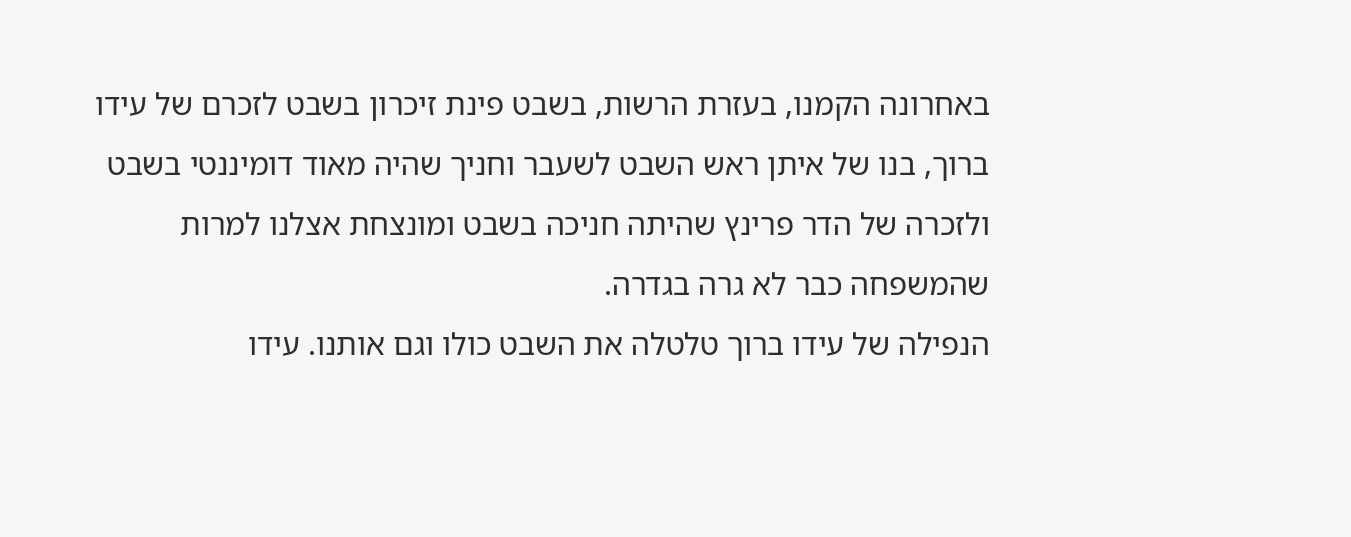באחרונה הקמנו, בעזרת הרשות, בשבט פינת זיכרון בשבט לזכרם של עידו ברוך, בנו של איתן ראש השבט לשעבר וחניך שהיה מאוד דומיננטי בשבט ולזכרה של הדר פרינץ שהיתה חניכה בשבט ומונצחת אצלנו למרות שהמשפחה כבר לא גרה בגדרה.
הנפילה של עידו ברוך טלטלה את השבט כולו וגם אותנו. עידו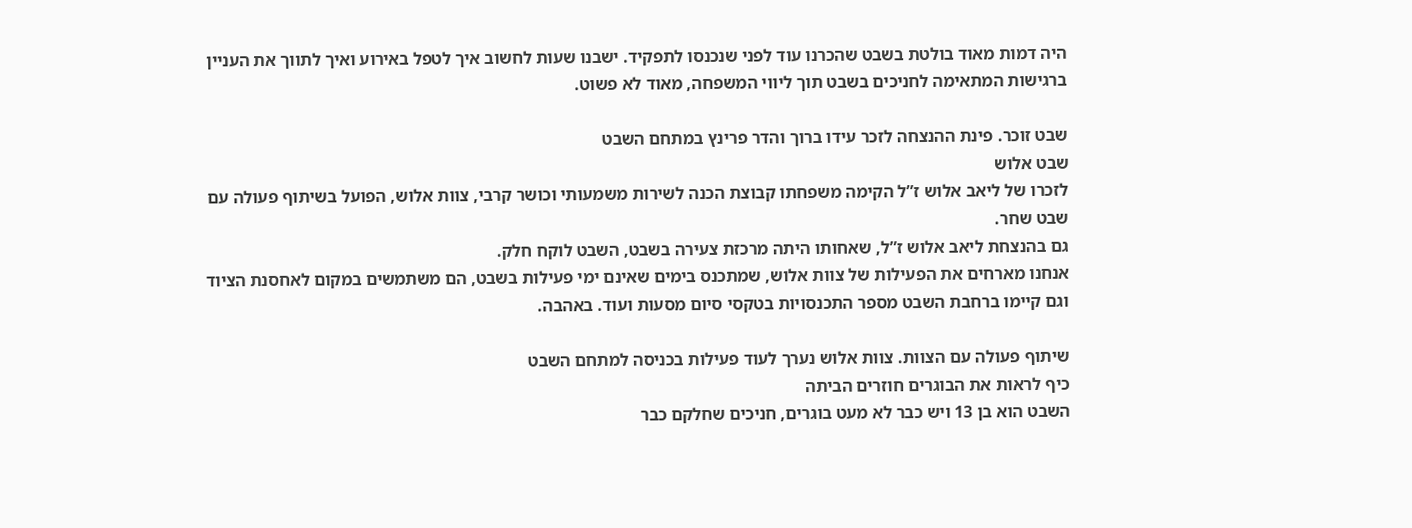היה דמות מאוד בולטת בשבט שהכרנו עוד לפני שנכנסו לתפקיד. ישבנו שעות לחשוב איך לטפל באירוע ואיך לתווך את העניין ברגישות המתאימה לחניכים בשבט תוך ליווי המשפחה, מאוד לא פשוט.

שבט זוכר. פינת ההנצחה לזכר עידו ברוך והדר פרינץ במתחם השבט
שבט אלוש
לזכרו של ליאב אלוש ז”ל הקימה משפחתו קבוצת הכנה לשירות משמעותי וכושר קרבי, צוות אלוש, הפועל בשיתוף פעולה עם שבט שחר.
גם בהנצחת ליאב אלוש ז”ל, שאחותו היתה מרכזת צעירה בשבט, השבט לוקח חלק.
אנחנו מארחים את הפעילות של צוות אלוש, שמתכנס בימים שאינם ימי פעילות בשבט, הם משתמשים במקום לאחסנת הציוד וגם קיימו ברחבת השבט מספר התכנסויות בטקסי סיום מסעות ועוד. באהבה.

שיתוף פעולה עם הצוות. צוות אלוש נערך לעוד פעילות בכניסה למתחם השבט
כיף לראות את הבוגרים חוזרים הביתה
השבט הוא בן 13 ויש כבר לא מעט בוגרים, חניכים שחלקם כבר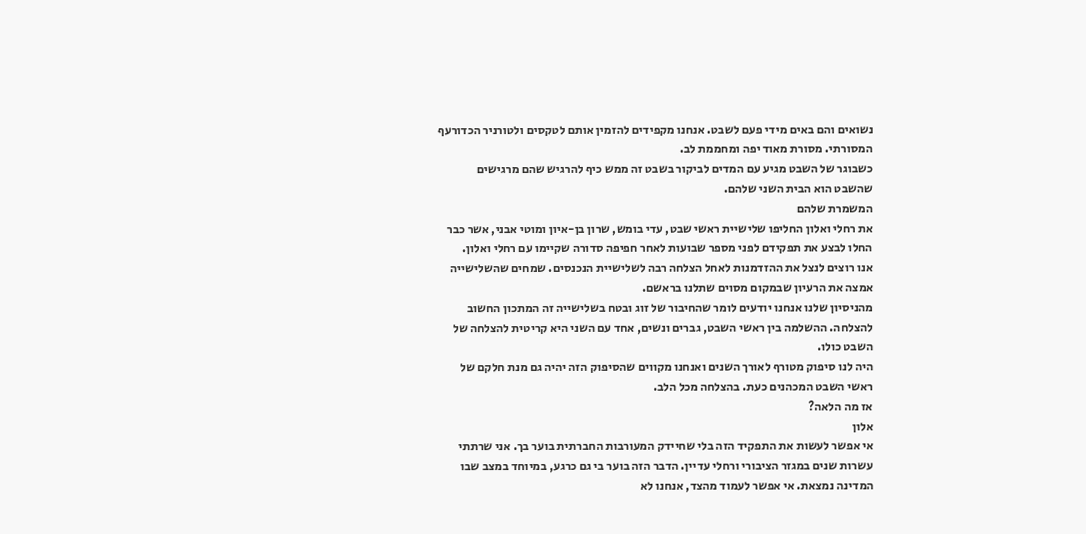נשואים והם באים מידי פעם לשבט. אנחנו מקפידים להזמין אותם לטקסים ולטורניר הכדורעף המסורתי. מסורת מאוד יפה ומחממת לב.
כשבוגר של השבט מגיע עם המדים לביקור בשבט זה ממש כיף להרגיש שהם מרגישים שהשבט הוא הבית השני שלהם.
המשמרת שלהם
את רחלי ואלון החליפו שלישיית ראשי שבט, עדי בומש, שרון בן-איון ומוטי אבני, אשר כבר החלו לבצע את תפקידם לפני מספר שבועות לאחר חפיפה סדורה שקיימו עם רחלי ואלון.
אנו רוצים לנצל את ההזדמנות לאחל הצלחה רבה לשלישיית הנכנסים. שמחים שהשלישייה אמצה את הרעיון שבמקום מסוים שתלנו בראשם.
מהניסיון שלנו אנחנו יודעים לומר שהחיבור של זוג ובטח בשלישייה זה המתכון החשוב להצלחה. ההשלמה בין ראשי השבט, גברים ונשים, אחד עם השני היא קריטית להצלחה של השבט כולו.
היה לנו סיפוק מטורף לאורך השנים ואנחנו מקווים שהסיפוק הזה יהיה גם מנת חלקם של ראשי השבט המכהנים כעת. בהצלחה מכל הלב.
אז מה הלאה?
אלון
אי אפשר לעשות את התפקיד הזה בלי שחיידק המעורבות החברתית בוער בך. אני שרתתי עשרות שנים במגזר הציבורי ורחלי עדיין. הדבר הזה בוער בי גם כרגע, במיוחד במצב שבו המדינה נמצאת. אי אפשר לעמוד מהצד, אנחנו לא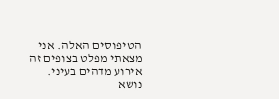הטיפוסים האלה. אני מצאתי מפלט בצופים זה אירוע מדהים בעיני. נושא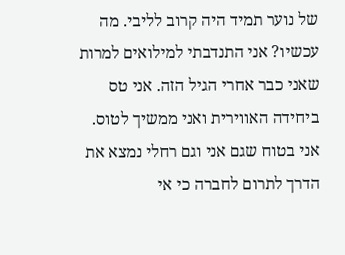של נוער תמיד היה קרוב לליבי. מה עכשיו? אני התנדבתי למילואים למרות שאני כבר אחרי הגיל הזה. אני טס ביחידה האווירית ואני ממשיך לטוס. אני בטוח שגם אני וגם רחלי נמצא את הדרך לתרום לחברה כי אי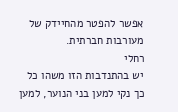אפשר להפטר מהחיידק של מעורבות חברתית.
רחלי
יש בהתנדבות הזו משהו כל כך נקי למען בני הנוער, למען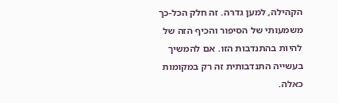הקהילה, למען גדרה. זה חלק הכל-כך משמעותי של הסיפור והכיף הזה של להיות בהתנדבות הזו. אם להמשיך בעשייה התנדבותית זה רק במקומות כאלה.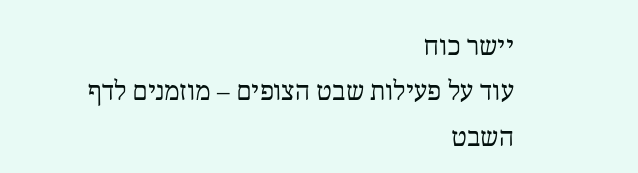יישר כוח
עוד על פעילות שבט הצופים – מוזמנים לדף השבט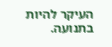העיקר להיות בתנועה.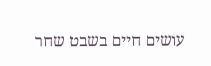עושים חיים בשבט שחר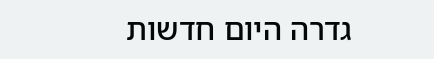גדרה היום חדשות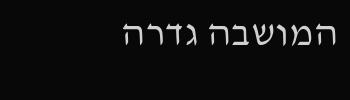המושבה גדרה